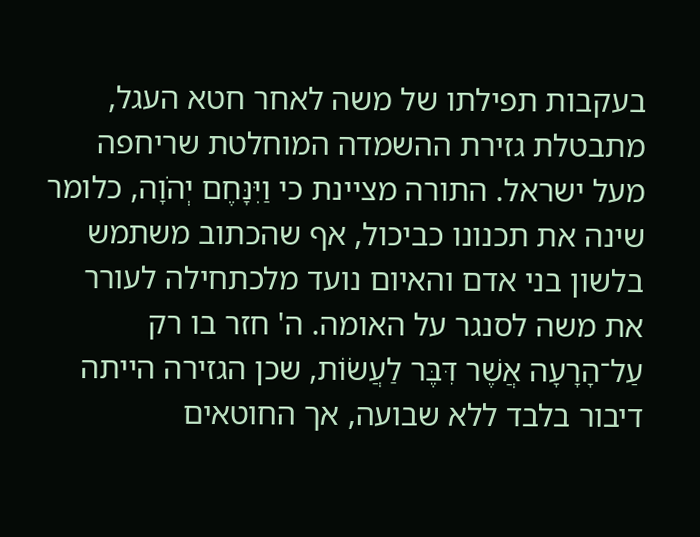בעקבות תפילתו של משה לאחר חטא העגל, מתבטלת גזירת ההשמדה המוחלטת שריחפה מעל ישראל. התורה מציינת כי וַיִּנָּחֶם יְהֹוָה, כלומר שינה את תכנונו כביכול, אף שהכתוב משתמש בלשון בני אדם והאיום נועד מלכתחילה לעורר את משה לסנגר על האומה. ה' חזר בו רק עַל־הָרָעָה אֲשֶׁר דִּבֶּר לַעֲשׂוֹת, שכן הגזירה הייתה דיבור בלבד ללא שבועה, אך החוטאים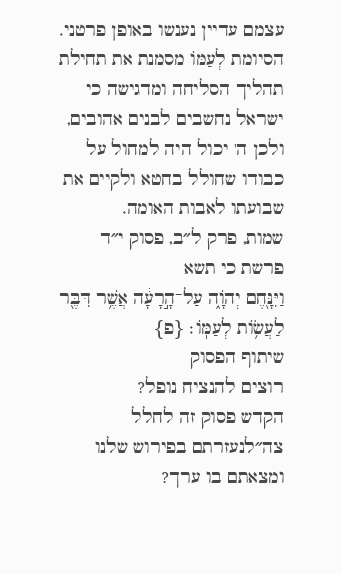עצמם עדיין נענשו באופן פרטני. הסיומת לְעַמּוֹ מסמנת את תחילת תהליך הסליחה ומדגישה כי ישראל נחשבים לבנים אהובים, ולכן ה' יכול היה למחול על כבודו שחולל בחטא ולקיים את שבועתו לאבות האומה.
שמות, פרק ל״ב, פסוק י״ד
פרשת כי תשא
וַיִּנָּ֖חֶם יְהֹוָ֑ה עַל־הָ֣רָעָ֔ה אֲשֶׁ֥ר דִּבֶּ֖ר לַעֲשׂ֥וֹת לְעַמּֽוֹ׃ {פ}
שיתוף הפסוק
רוצים להנציח נופל?
הקדש פסוק זה לחלל צה״לנעזרתם בפירוש שלנו ומצאתם בו ערך?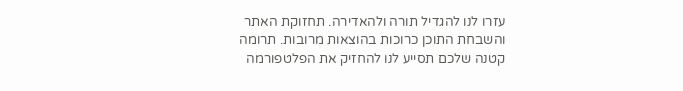עזרו לנו להגדיל תורה ולהאדירה. תחזוקת האתר והשבחת התוכן כרוכות בהוצאות מרובות. תרומה קטנה שלכם תסייע לנו להחזיק את הפלטפורמה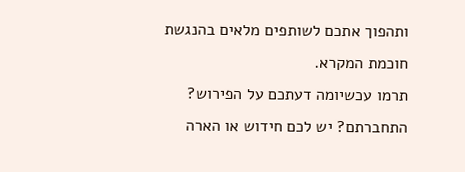ותהפוך אתכם לשותפים מלאים בהנגשת חוכמת המקרא.
תרמו עכשיומה דעתכם על הפירוש?
התחברתם? יש לכם חידוש או הארה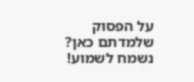על הפסוק שלמדתם כאן? נשמח לשמוע!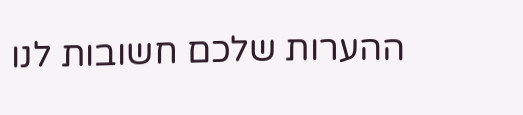ההערות שלכם חשובות לנו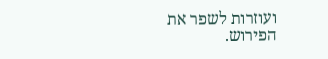ועוזרות לשפר את הפירוש.